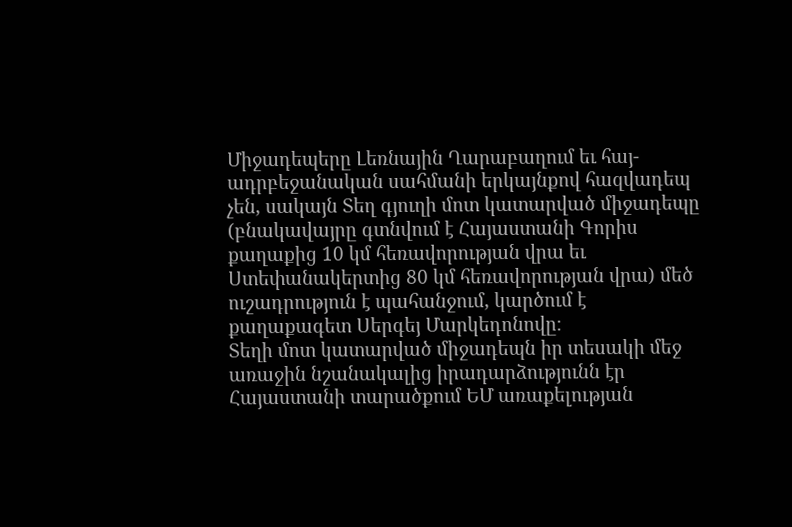Միջադեպերը Լեռնային Ղարաբաղում եւ հայ-ադրբեջանական սահմանի երկայնքով հազվադեպ չեն, սակայն Տեղ գյուղի մոտ կատարված միջադեպը (բնակավայրը գտնվում է Հայաստանի Գորիս քաղաքից 10 կմ հեռավորության վրա եւ Ստեփանակերտից 80 կմ հեռավորության վրա) մեծ ուշադրություն է պահանջում, կարծում է քաղաքագետ Սերգեյ Մարկեդոնովը։
Տեղի մոտ կատարված միջադեպն իր տեսակի մեջ առաջին նշանակալից իրադարձությունն էր Հայաստանի տարածքում ԵՄ առաքելության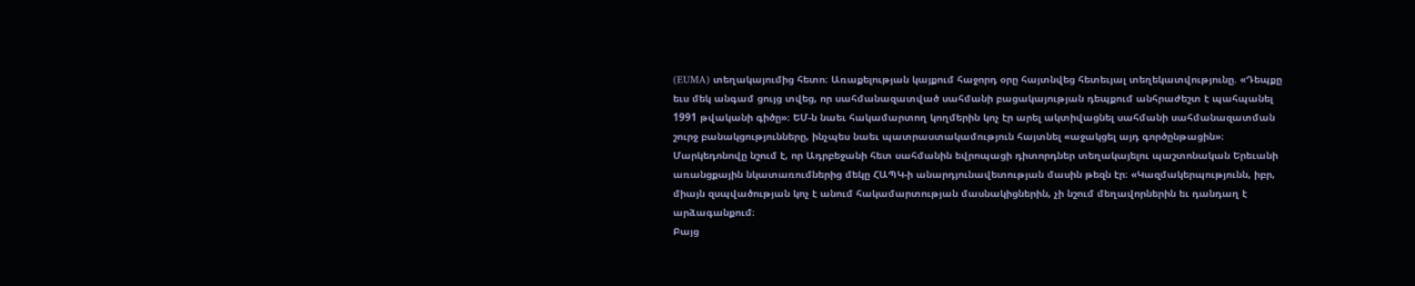(EUMA) տեղակայումից հետո։ Առաքելության կայքում հաջորդ օրը հայտնվեց հետեւյալ տեղեկատվությունը. «Դեպքը եւս մեկ անգամ ցույց տվեց, որ սահմանազատված սահմանի բացակայության դեպքում անհրաժեշտ է պահպանել 1991 թվականի գիծը»։ ԵՄ-ն նաեւ հակամարտող կողմերին կոչ էր արել ակտիվացնել սահմանի սահմանազատման շուրջ բանակցությունները, ինչպես նաեւ պատրաստակամություն հայտնել «աջակցել այդ գործընթացին»։
Մարկեդոնովը նշում է, որ Ադրբեջանի հետ սահմանին եվրոպացի դիտորդներ տեղակայելու պաշտոնական Երեւանի առանցքային նկատառումներից մեկը ՀԱՊԿ-ի անարդյունավետության մասին թեզն էր։ «Կազմակերպությունն, իբր, միայն զսպվածության կոչ է անում հակամարտության մասնակիցներին, չի նշում մեղավորներին եւ դանդաղ է արձագանքում։
Բայց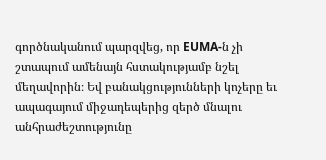գործնականում պարզվեց, որ EUMA-ն չի շտապում ամենայն հստակությամբ նշել մեղավորին։ Եվ բանակցությունների կոչերը եւ ապագայում միջադեպերից զերծ մնալու անհրաժեշտությունը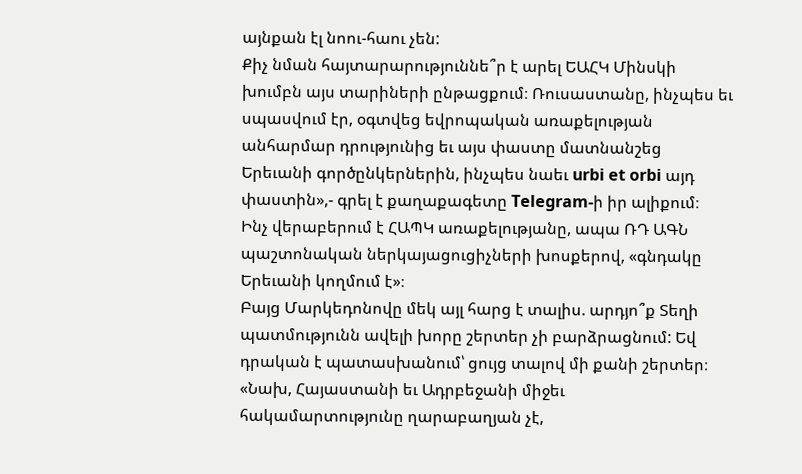այնքան էլ նոու-հաու չեն:
Քիչ նման հայտարարություննե՞ր է արել ԵԱՀԿ Մինսկի խումբն այս տարիների ընթացքում։ Ռուսաստանը, ինչպես եւ սպասվում էր, օգտվեց եվրոպական առաքելության անհարմար դրությունից եւ այս փաստը մատնանշեց Երեւանի գործընկերներին, ինչպես նաեւ urbi et orbi այդ փաստին»,- գրել է քաղաքագետը Telegram-ի իր ալիքում։
Ինչ վերաբերում է ՀԱՊԿ առաքելությանը, ապա ՌԴ ԱԳՆ պաշտոնական ներկայացուցիչների խոսքերով, «գնդակը Երեւանի կողմում է»։
Բայց Մարկեդոնովը մեկ այլ հարց է տալիս. արդյո՞ք Տեղի պատմությունն ավելի խորը շերտեր չի բարձրացնում: Եվ դրական է պատասխանում՝ ցույց տալով մի քանի շերտեր։
«Նախ, Հայաստանի եւ Ադրբեջանի միջեւ հակամարտությունը ղարաբաղյան չէ,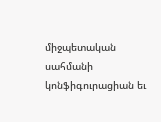միջպետական սահմանի կոնֆիգուրացիան եւ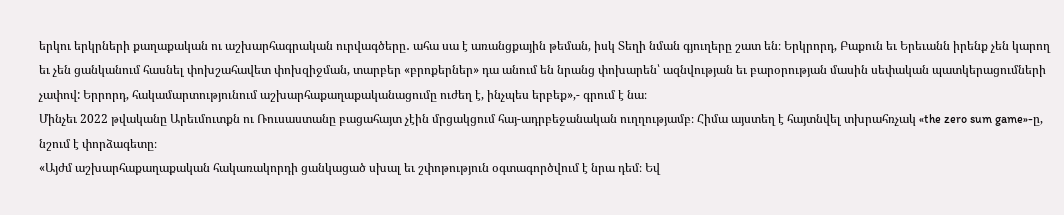երկու երկրների քաղաքական ու աշխարհագրական ուրվագծերը․ ահա սա է առանցքային թեման, իսկ Տեղի նման գյուղերը շատ են։ Երկրորդ, Բաքուն եւ Երեւանն իրենք չեն կարող եւ չեն ցանկանում հասնել փոխշահավետ փոխզիջման, տարբեր «բրոքերներ» դա անում են նրանց փոխարեն՝ ազնվության եւ բարօրության մասին սեփական պատկերացումների չափով: Երրորդ, հակամարտությունում աշխարհաքաղաքականացումը ուժեղ է, ինչպես երբեք»,- գրում է նա։
Մինչեւ 2022 թվականը Արեւմուտքն ու Ռուսաստանը բացահայտ չէին մրցակցում հայ-ադրբեջանական ուղղությամբ։ Հիմա այստեղ է հայտնվել տխրահռչակ «the zero sum game»-ը, նշում է փորձագետը։
«Այժմ աշխարհաքաղաքական հակառակորդի ցանկացած սխալ եւ շփոթություն օգտագործվում է նրա դեմ։ Եվ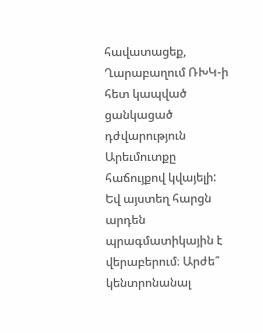հավատացեք, Ղարաբաղում ՌԽԿ-ի հետ կապված ցանկացած դժվարություն Արեւմուտքը հաճույքով կվայելի: Եվ այստեղ հարցն արդեն պրագմատիկային է վերաբերում։ Արժե՞ կենտրոնանալ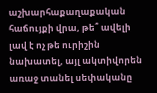աշխարհաքաղաքական հաճույքի վրա, թե՞ ավելի լավ է ոչ թե ուրիշին նախատել, այլ ակտիվորեն առաջ տանել սեփականը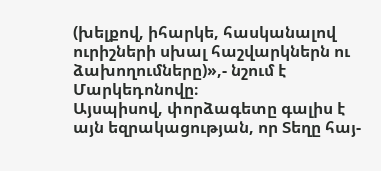(խելքով, իհարկե, հասկանալով ուրիշների սխալ հաշվարկներն ու ձախողումները)»,- նշում է Մարկեդոնովը։
Այսպիսով, փորձագետը գալիս է այն եզրակացության, որ Տեղը հայ-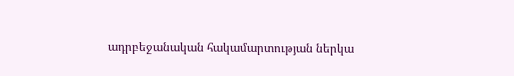ադրբեջանական հակամարտության ներկա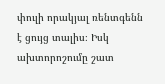փուլի որակյալ ռենտգենն է ցույց տալիս։ Իսկ ախտորոշումը շատ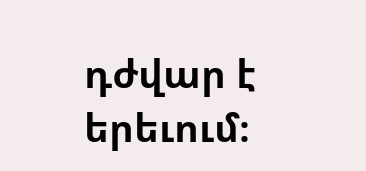դժվար է երեւում։